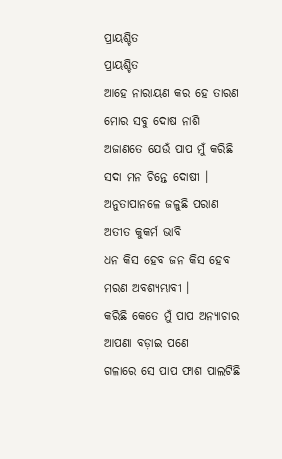ପ୍ରାୟଶ୍ଚିତ
ପ୍ରାୟଶ୍ଚିତ
ଆହେ ନାରାୟଣ କର ହେ ତାରଣ
ମୋର ସବୁ ଦୋଷ ନାଶି
ଅଜାଣତେ ଯେଉଁ ପାପ ମୁଁ କରିଛି
ସଦା ମନ ଚିନ୍ତେ ଦୋଷୀ ।
ଅନୁତାପାନଳେ ଜଳୁଛି ପରାଣ
ଅତୀତ କୁକର୍ମ ଭାବି
ଧନ କିସ ହେବ ଜନ କିସ ହେବ
ମରଣ ଅବଶ୍ୟମ୍ଭାବୀ ।
କରିଛି କେତେ ମୁଁ ପାପ ଅନ୍ୟାଚାର
ଆପଣା ବଡ଼ାଇ ପଣେ
ଗଳାରେ ସେ ପାପ ଫାଶ ପାଲଟିଛି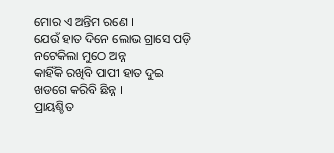ମୋର ଏ ଅନ୍ତିମ ରଣେ ।
ଯେଉଁ ହାତ ଦିନେ ଲୋଭ ଗ୍ରାସେ ପଡ଼ି
ନଟେକିଲା ମୁଠେ ଅନ୍ନ
କାହିଁକି ରଖିବି ପାପୀ ହାତ ଦୁଇ
ଖଡଗେ କରିବି ଛିନ୍ନ ।
ପ୍ରାୟଶ୍ଚିତ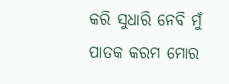କରି ସୁଧାରି ନେବି ମୁଁ
ପାତକ କରମ ମୋର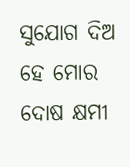ସୁଯୋଗ ଦିଅ ହେ ମୋର ଦୋଷ କ୍ଷମୀ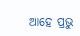ଆହେ ପ୍ରଭୁ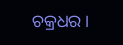ଚକ୍ରଧର ।